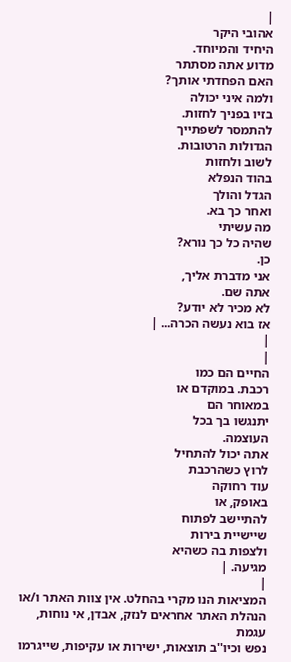|
אהובי היקר
היחיד והמיוחד.
מדוע אתה מסתתר
האם הפחדתי אותך?
ולמה איני יכולה
בזיו בפניך לחזות.
להתמסר לשפתייך
הגדולות הרטובות.
לשוב ולחזות
בהוד הנפלא
הגדל והולך
ואחר כך בא.
מה עשיתי
שהיה כל כך נורא?
כן.
אני מדברת אליך,
אתה שם.
לא מכיר לא יודע?
אז בוא נעשה הכרה... |
|
|
החיים הם כמו
רכבת. במוקדם או
במאוחר הם
יתנגשו בך בכל
העוצמה.
אתה יכול להתחיל
לרוץ כשהרכבת
עוד רחוקה
באופק, או
להתיישב לפתוח
שיישיית בירות
ולצפות בה כשהיא
מגיעה. |
|
המציאות הנו מקרי בהחלט. אין צוות האתר ו/או
הנהלת האתר אחראים לנזק, אבדן, אי נוחות, עגמת
נפש וכיו''ב תוצאות, ישירות או עקיפות, שייגרמו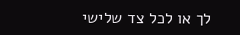לך או לכל צד שלישי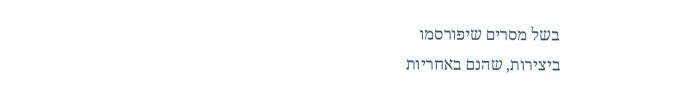בשל מסרים שיפורסמו
ביצירות, שהנם באחריות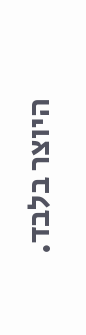היוצר בלבד.